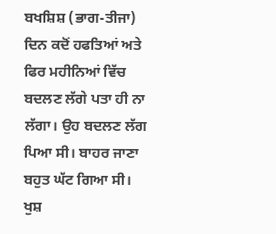ਬਖਸ਼ਿਸ਼ (ਭਾਗ-ਤੀਜਾ)
ਦਿਨ ਕਦੋਂ ਹਫਤਿਆਂ ਅਤੇ ਫਿਰ ਮਹੀਨਿਆਂ ਵਿੱਚ ਬਦਲਣ ਲੱਗੇ ਪਤਾ ਹੀ ਨਾ ਲੱਗਾ। ਉਹ ਬਦਲਣ ਲੱਗ ਪਿਆ ਸੀ। ਬਾਹਰ ਜਾਣਾ ਬਹੁਤ ਘੱਟ ਗਿਆ ਸੀ। ਖੁਸ਼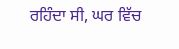ਰਹਿੰਦਾ ਸੀ, ਘਰ ਵਿੱਚ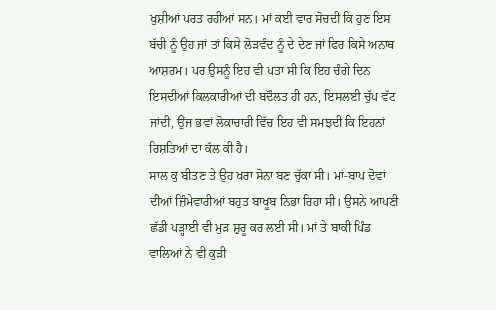ਖੁਸ਼ੀਆਂ ਪਰਤ ਰਹੀਆਂ ਸਨ। ਮਾਂ ਕਈ ਵਾਰ ਸੋਚਦੀ ਕਿ ਹੁਣ ਇਸ ਬੱਚੀ ਨੂੰ ਉਹ ਜਾਂ ਤਾਂ ਕਿਸੇ ਲੋੜਵੰਦ ਨੂੰ ਦੇ ਦੇਣ ਜਾਂ ਫਿਰ ਕਿਸੇ ਅਨਾਥ ਆਸ਼ਰਮ। ਪਰ ਉਸਨੂੰ ਇਹ ਵੀ ਪਤਾ ਸੀ ਕਿ ਇਹ ਚੰਗੇ ਦਿਨ ਇਸਦੀਆਂ ਕਿਲਕਾਰੀਆਂ ਦੀ ਬਦੌਲਤ ਹੀ ਹਨ, ਇਸਲਈ ਚੁੱਪ ਵੱਟ ਜਾਂਦੀ, ਉਂਜ ਭਵਾਂ ਲੋਕਾਚਾਰੀ ਵਿੱਚ ਇਹ ਵੀ ਸਮਝਦੀ ਕਿ ਇਹਨਾਂ ਰਿਸ਼ਤਿਆਂ ਦਾ ਕੱਲ ਕੀ ਹੈ।
ਸਾਲ ਕੁ ਬੀਤਣ ਤੇ ਉਹ ਖਰਾ ਸੋਨਾ ਬਣ ਚੁੱਕਾ ਸੀ। ਮਾਂ-ਬਾਪ ਦੋਵਾਂ ਦੀਆਂ ਜ਼ਿੰਮੇਵਾਰੀਆਂ ਬਹੁਤ ਬਾਖੂਬ ਨਿਭਾ ਰਿਹਾ ਸੀ। ਉਸਨੇ ਆਪਣੀ ਛੱਡੀ ਪੜ੍ਹਾਈ ਵੀ ਮੁੜ ਸ਼ੁਰੂ ਕਰ ਲਈ ਸੀ। ਮਾਂ ਤੇ ਬਾਕੀ ਪਿੰਡ ਵਾਲਿਆਂ ਨੇ ਵੀ ਕੁੜੀ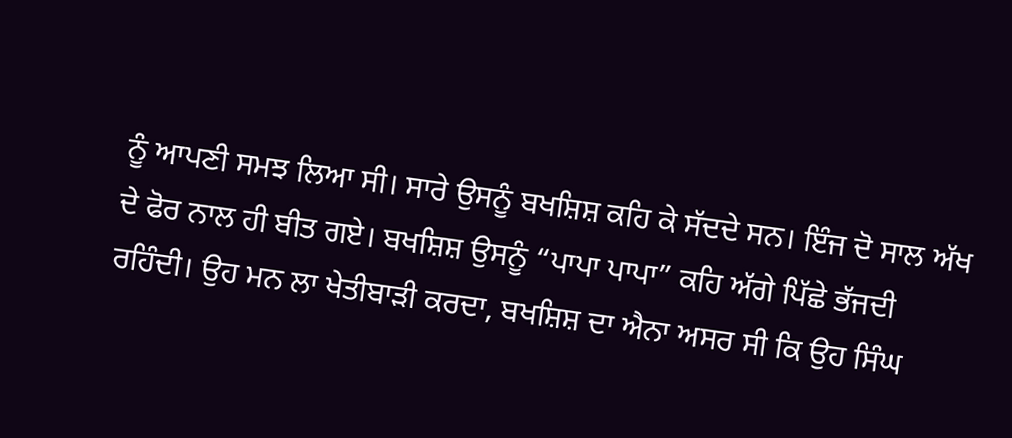ਨੂੰ ਆਪਣੀ ਸਮਝ ਲਿਆ ਸੀ। ਸਾਰੇ ਉਸਨੂੰ ਬਖਸ਼ਿਸ਼ ਕਹਿ ਕੇ ਸੱਦਦੇ ਸਨ। ਇੰਜ ਦੋ ਸਾਲ ਅੱਖ ਦੇ ਫੋਰ ਨਾਲ ਹੀ ਬੀਤ ਗਏ। ਬਖਸ਼ਿਸ਼ ਉਸਨੂੰ “ਪਾਪਾ ਪਾਪਾ” ਕਹਿ ਅੱਗੇ ਪਿੱਛੇ ਭੱਜਦੀ ਰਹਿੰਦੀ। ਉਹ ਮਨ ਲਾ ਖੇਤੀਬਾੜੀ ਕਰਦਾ, ਬਖਸ਼ਿਸ਼ ਦਾ ਐਨਾ ਅਸਰ ਸੀ ਕਿ ਉਹ ਸਿੰਘ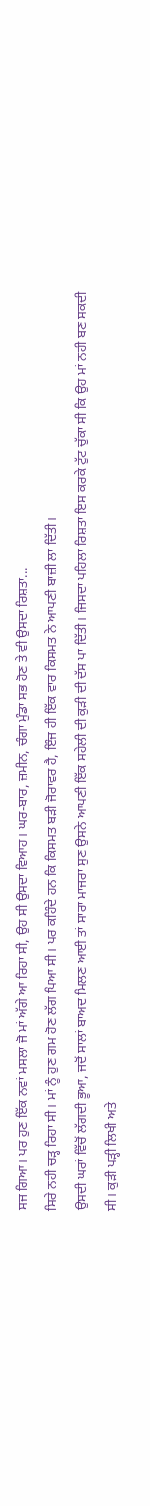ਸਜ ਗਿਆ। ਪਰ ਹੁਣ ਇੱਕ ਨਵਾਂ ਮਸਲਾ ਜੋ ਮਾਂ ਅੱਗੇ ਆ ਰਿਹਾ ਸੀ, ਉਹ ਸੀ ਉਸਦਾ ਵਿਆਹ। ਘਰ-ਬਾਰ, ਜ਼ਮੀਨ, ਚੰਗਾ ਮੁੰਡਾ ਸਭ ਹੋਣ ਤੇ ਵੀ ਉਸਦਾ ਰਿਸ਼ਤਾ...
ਸਿਰੇ ਨਹੀ ਚੜ੍ਹ ਰਿਹਾ ਸੀ। ਮਾਂ ਨੂੰ ਹੁਣ ਗਮ ਹੋਣ ਲੱਗ ਪਿਆ ਸੀ। ਪਰ ਕਹਿੰਦੇ ਹਨ ਕਿ ਕਿਸਮਤ ਬੜੀ ਜੋਰਾਵਰ ਹੈ, ਇੰਜ ਹੀ ਇੱਕ ਵਾਰ ਕਿਸਮਤ ਨੇ ਆਪਣੀ ਬਾਜ਼ੀ ਲਾ ਦਿੱਤੀ।
ਉਸਦੀ ਘਰਾਂ ਵਿੱਚੋਂ ਲੱਗਦੀ ਭੂਆ, ਜਦੋਂ ਸਾਲਾਂ ਬਾਅਦ ਮਿਲਣ ਆਈ ਤਾਂ ਸਾਰਾ ਮਾਜਰਾ ਸੁਣ ਉਸਨੇ ਆਪਣੀ ਇੱਕ ਸਹੇਲੀ ਦੀ ਕੁੜੀ ਦੀ ਦੱਸ ਪਾ ਦਿੱਤੀ। ਜਿਸਦਾ ਪਹਿਲਾ ਰਿਸ਼ਤਾ ਇਸ ਕਰਕੇ ਟੁੱਟ ਚੁੱਕਾ ਸੀ ਕਿ ਉਹ ਮਾਂ ਨਹੀ ਬਣ ਸਕਦੀ ਸੀ। ਕੁੜੀ ਪੜ੍ਹੀ ਲਿਖੀ ਅਤੇ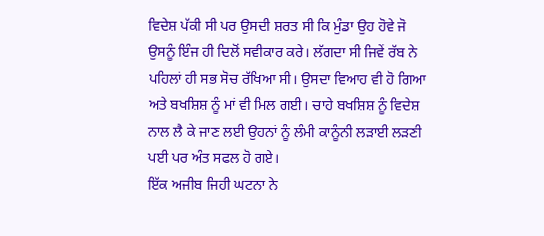ਵਿਦੇਸ਼ ਪੱਕੀ ਸੀ ਪਰ ਉਸਦੀ ਸ਼ਰਤ ਸੀ ਕਿ ਮੁੰਡਾ ਉਹ ਹੋਵੇ ਜੋ ਉਸਨੂੰ ਇੰਜ ਹੀ ਦਿਲੋਂ ਸਵੀਕਾਰ ਕਰੇ। ਲੱਗਦਾ ਸੀ ਜਿਵੇਂ ਰੱਬ ਨੇ ਪਹਿਲਾਂ ਹੀ ਸਭ ਸੋਚ ਰੱਖਿਆ ਸੀ। ਉਸਦਾ ਵਿਆਹ ਵੀ ਹੋ ਗਿਆ ਅਤੇ ਬਖਸ਼ਿਸ਼ ਨੂੰ ਮਾਂ ਵੀ ਮਿਲ ਗਈ। ਚਾਹੇ ਬਖਸ਼ਿਸ਼ ਨੂੰ ਵਿਦੇਸ਼ ਨਾਲ ਲੈ ਕੇ ਜਾਣ ਲਈ ਉਹਨਾਂ ਨੂੰ ਲੰਮੀ ਕਾਨੂੰਨੀ ਲੜਾਈ ਲੜਣੀ ਪਈ ਪਰ ਅੰਤ ਸਫਲ ਹੋ ਗਏ।
ਇੱਕ ਅਜੀਬ ਜਿਹੀ ਘਟਨਾ ਨੇ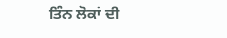ਤਿੰਨ ਲੋਕਾਂ ਦੀ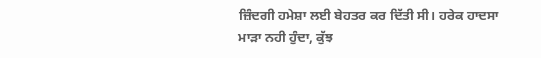ਜ਼ਿੰਦਗੀ ਹਮੇਸ਼ਾ ਲਈ ਬੇਹਤਰ ਕਰ ਦਿੱਤੀ ਸੀ। ਹਰੇਕ ਹਾਦਸਾ ਮਾੜਾ ਨਹੀ ਹੁੰਦਾ, ਕੁੱਝ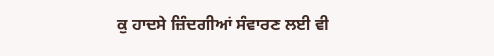ਕੁ ਹਾਦਸੇ ਜ਼ਿੰਦਗੀਆਂ ਸੰਵਾਰਣ ਲਈ ਵੀ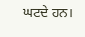ਘਟਦੇ ਹਨ।